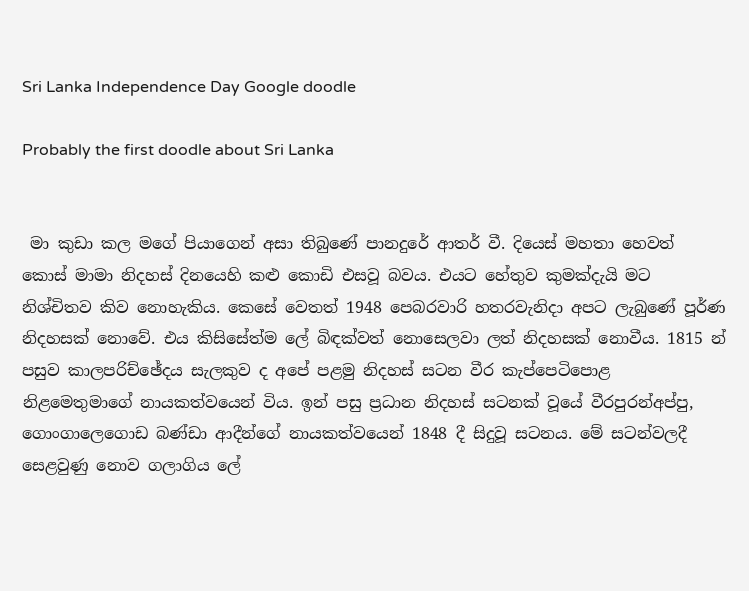Sri Lanka Independence Day Google doodle

Probably the first doodle about Sri Lanka


 මා කුඩා කල මගේ පියාගෙන් අසා තිබුණේ පානදුරේ ආතර් වී. දියෙස්‌ මහතා හෙවත් කොස්‌ මාමා නිදහස්‌ දිනයෙහි කළු කොඩි එසවූ බවය. එයට හේතුව කුමක්‌දැයි මට නිශ්චිතව කිව නොහැකිය. කෙසේ වෙතත් 1948 පෙබරවාරි හතරවැනිදා අපට ලැබුණේ පූර්ණ නිදහසක්‌ නොවේ. එය කිසිසේත්ම ලේ බිඳක්‌වත් නොසෙලවා ලත් නිදහසක්‌ නොවීය. 1815 න් පසුව කාලපරිච්ඡේදය සැලකුව ද අපේ පළමු නිදහස්‌ සටන වීර කැප්පෙටිපොළ නිළමෙතුමාගේ නායකත්වයෙන් විය. ඉන් පසු ප්‍රධාන නිදහස්‌ සටනක්‌ වූයේ වීරපුරන්අප්පු, ගොංගාලෙගොඩ බණ්‌ඩා ආදීන්ගේ නායකත්වයෙන් 1848 දී සිදුවූ සටනය. මේ සටන්වලදී සෙළවුණු නොව ගලාගිය ලේ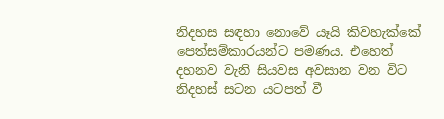නිදහස සඳහා නොවේ යෑයි කිවහැක්‌කේ පෙත්සම්කාරයන්ට පමණය. එහෙත් දහනව වැනි සියවස අවසාන වන විට නිදහස්‌ සටන යටපත් වී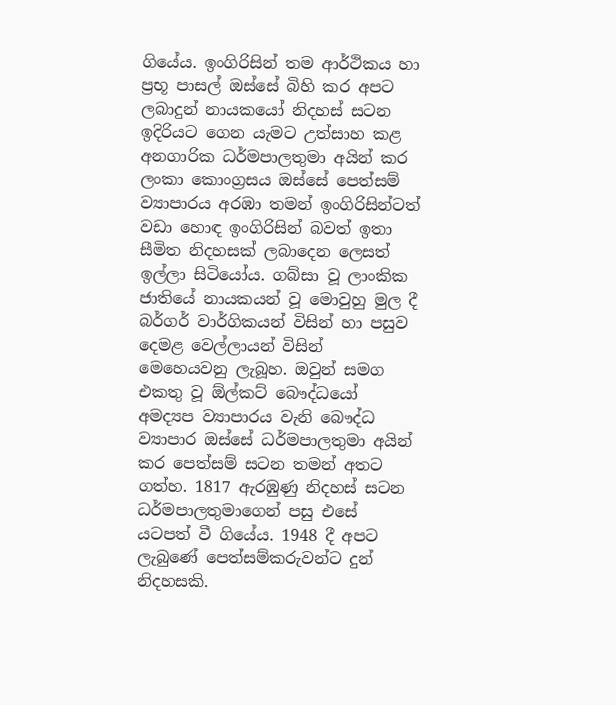ගියේය. ඉංගිරිසින් තම ආර්ථිකය හා ප්‍රභූ පාසල් ඔස්‌සේ බිහි කර අපට ලබාදුන් නායකයෝ නිදහස්‌ සටන ඉදිරියට ගෙන යැමට උත්සාහ කළ අනගාරික ධර්මපාලතුමා අයින් කර ලංකා කොංග්‍රසය ඔස්‌සේ පෙත්සම් ව්‍යාපාරය අරඹා තමන් ඉංගිරිසින්ටත් වඩා හොඳ ඉංගිරිසින් බවත් ඉතා සීමිත නිදහසක්‌ ලබාදෙන ලෙසත් ඉල්ලා සිටියෝය. ගබ්සා වූ ලාංකික ජාතියේ නායකයන් වූ මොවුහු මුල දී බර්ගර් වාර්ගිකයන් විසින් හා පසුව දෙමළ වෙල්ලායන් විසින් මෙහෙයවනු ලැබූහ. ඔවුන් සමග එකතු වූ ඕල්කට්‌ බෞද්ධයෝ අමද්‍යප ව්‍යාපාරය වැනි බෞද්ධ ව්‍යාපාර ඔස්‌සේ ධර්මපාලතුමා අයින් කර පෙත්සම් සටන තමන් අතට ගත්හ. 1817 ඇරඹුණු නිදහස්‌ සටන ධර්මපාලතුමාගෙන් පසු එසේ යටපත් වී ගියේය. 1948 දී අපට ලැබුණේ පෙත්සම්කරුවන්ට දුන් නිදහසකි.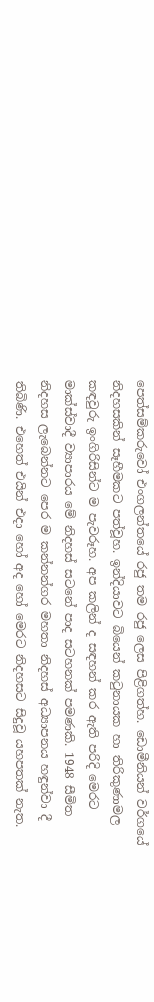පෙත්සම්කරුවෝ එංගලන්තයේ රජු තම රජු ලෙස පිළිගත්හ. ඩොමීනියන් වර්ගයේ නිදහසකින් සෑහීමකට පත්වූහ. ඉන්දියාවට බියෙන් කටුනායක හා තිරිකුණාමල කඳවුරු ඉංගිරිසින්ට ම පැවරූහ. අප කලින් ද සඳහන් කර ඇති පරිදි මෙරට මාක්‌ස්‌වාදී ව්‍යාපාරය මේ නිදහස්‌ සටනේ පාද සටහනක්‌ පමණකි. 1948 සීමිත නිදහස ලැබෙන්නට පෙර ම කන්නන්ගර මහතා නිදහස්‌ අධ්‍යාපනය හඳුන්වා දී තිබිණි. එහෙත් එයින් එදා හෝ අද හෝ මෙරට නිදහසට සිදුවූ යහපතක්‌ නැත.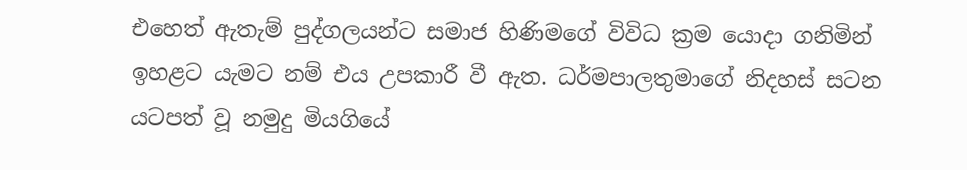එහෙත් ඇතැම් පුද්ගලයන්ට සමාජ හිණිමගේ විවිධ ක්‍රම යොදා ගනිමින් ඉහළට යැමට නම් එය උපකාරී වී ඇත. ධර්මපාලතුමාගේ නිදහස්‌ සටන යටපත් වූ නමුදු මියගියේ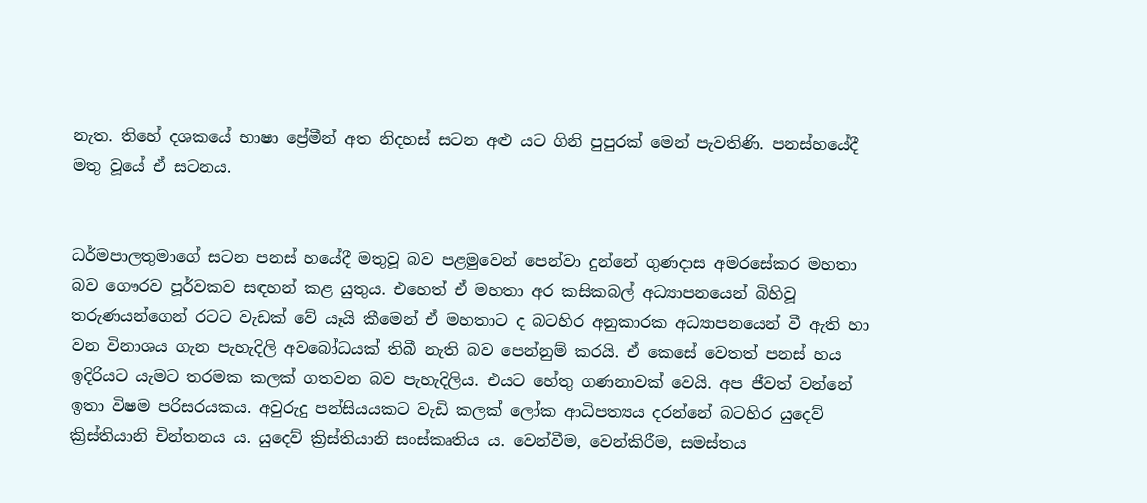නැත. තිහේ දශකයේ භාෂා ප්‍රේමීන් අත නිදහස්‌ සටන අළු යට ගිනි පුපුරක්‌ මෙන් පැවතිණි. පනස්‌හයේදී මතු වූයේ ඒ සටනය.


ධර්මපාලතුමාගේ සටන පනස්‌ හයේදී මතුවූ බව පළමුවෙන් පෙන්වා දුන්නේ ගුණදාස අමරසේකර මහතා බව ගෞරව පූර්වකව සඳහන් කළ යුතුය. එහෙත් ඒ මහතා අර කසිකබල් අධ්‍යාපනයෙන් බිහිවූ තරුණයන්ගෙන් රටට වැඩක්‌ වේ යෑයි කීමෙන් ඒ මහතාට ද බටහිර අනුකාරක අධ්‍යාපනයෙන් වී ඇති හා වන විනාශය ගැන පැහැදිලි අවබෝධයක්‌ තිබී නැති බව පෙන්නුම් කරයි. ඒ කෙසේ වෙතත් පනස්‌ හය ඉදිරියට යැමට තරමක කලක්‌ ගතවන බව පැහැදිලිය. එයට හේතු ගණනාවක්‌ වෙයි. අප ජීවත් වන්නේ ඉතා විෂම පරිසරයකය. අවුරුදු පන්සියයකට වැඩි කලක්‌ ලෝක ආධිපත්‍යය දරන්නේ බටහිර යුදෙව් ක්‍රිස්‌තියානි චින්තනය ය. යුදෙව් ක්‍රිස්‌තියානි සංස්‌කෘතිය ය. වෙන්වීම, වෙන්කිරීම, සමස්‌තය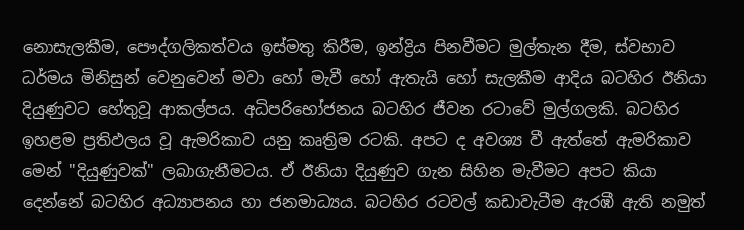නොසැලකීම, පෞද්ගලිකත්වය ඉස්‌මතු කිරීම, ඉන්ද්‍රිය පිනවීමට මුල්තැන දීම, ස්‌වභාව ධර්මය මිනිසුන් වෙනුවෙන් මවා හෝ මැවී හෝ ඇතැයි හෝ සැලකීම ආදිය බටහිර ඊනියා දියුණුවට හේතුවූ ආකල්පය. අධිපරිභෝජනය බටහිර ජීවන රටාවේ මුල්ගලකි. බටහිර ඉහළම ප්‍රතිඵලය වූ ඇමරිකාව යනු කෘත්‍රිම රටකි. අපට ද අවශ්‍ය වී ඇත්තේ ඇමරිකාව මෙන් "දියුණුවක්‌" ලබාගැනීමටය. ඒ ඊනියා දියුණුව ගැන සිහින මැවීමට අපට කියා දෙන්නේ බටහිර අධ්‍යාපනය හා ජනමාධ්‍යය. බටහිර රටවල් කඩාවැටීම ඇරඹී ඇති නමුත්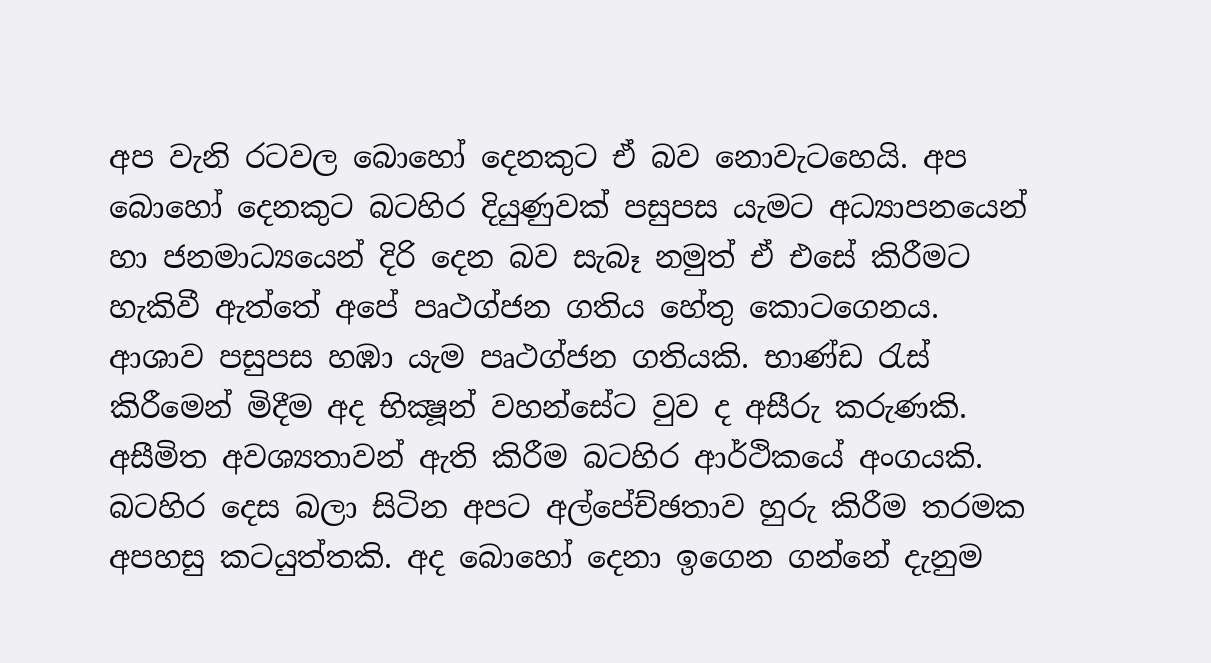අප වැනි රටවල බොහෝ දෙනකුට ඒ බව නොවැටහෙයි. අප බොහෝ දෙනකුට බටහිර දියුණුවක්‌ පසුපස යැමට අධ්‍යාපනයෙන් හා ජනමාධ්‍යයෙන් දිරි දෙන බව සැබෑ නමුත් ඒ එසේ කිරීමට හැකිවී ඇත්තේ අපේ පෘථග්ජන ගතිය හේතු කොටගෙනය. ආශාව පසුපස හඹා යැම පෘථග්ජන ගතියකි. භාණ්‌ඩ රැස්‌ කිරීමෙන් මිදීම අද භික්‍ෂූන් වහන්සේට වුව ද අසීරු කරුණකි. අසීමිත අවශ්‍යතාවන් ඇති කිරීම බටහිර ආර්ථිකයේ අංගයකි. බටහිර දෙස බලා සිටින අපට අල්පේච්ඡතාව හුරු කිරීම තරමක අපහසු කටයුත්තකි. අද බොහෝ දෙනා ඉගෙන ගන්නේ දැනුම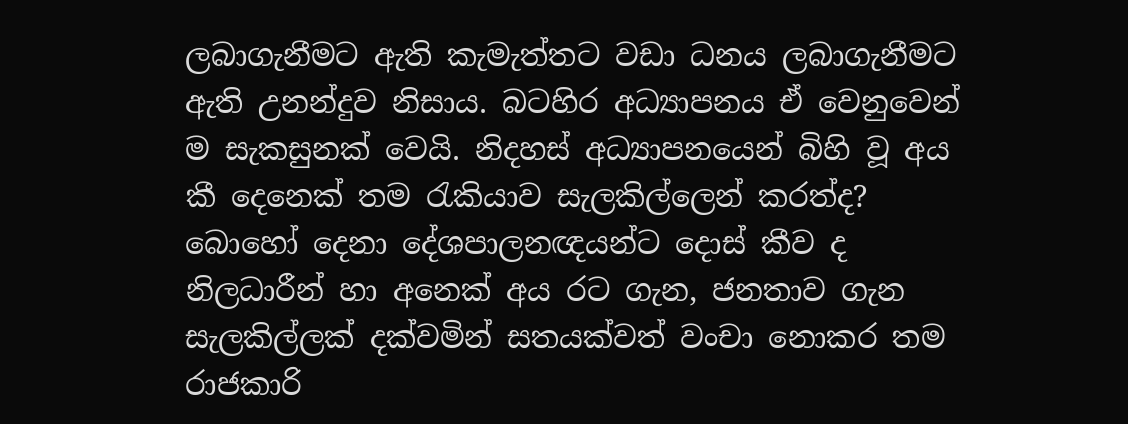ලබාගැනීමට ඇති කැමැත්තට වඩා ධනය ලබාගැනීමට ඇති උනන්දුව නිසාය. බටහිර අධ්‍යාපනය ඒ වෙනුවෙන් ම සැකසුනක්‌ වෙයි. නිදහස්‌ අධ්‍යාපනයෙන් බිහි වූ අය කී දෙනෙක්‌ තම රැකියාව සැලකිල්ලෙන් කරත්ද? බොහෝ දෙනා දේශපාලනඥයන්ට දොස්‌ කීව ද නිලධාරීන් හා අනෙක්‌ අය රට ගැන, ජනතාව ගැන සැලකිල්ලක්‌ දක්‌වමින් සතයක්‌වත් වංචා නොකර තම රාජකාරි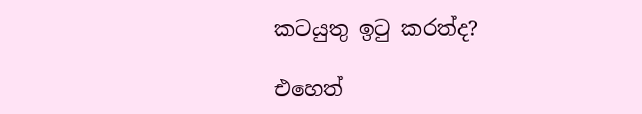කටයුතු ඉටු කරත්ද?

එහෙත්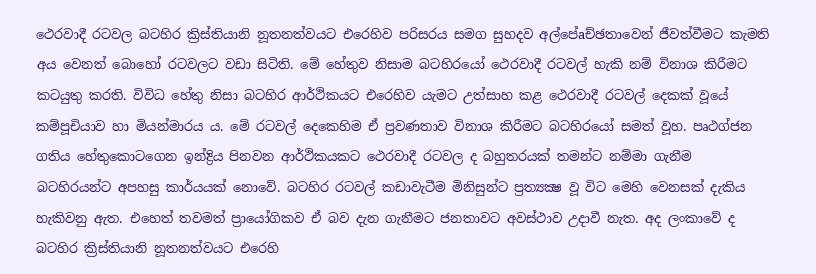ථෙරවාදී රටවල බටහිර ක්‍රිස්‌තියානි නූතනත්වයට එරෙහිව පරිසරය සමග සුහදව අල්පේaච්ඡතාවෙන් ජීවත්වීමට කැමති අය වෙනත් බොහෝ රටවලට වඩා සිටිති. මේ හේතුව නිසාම බටහිරයෝ ථෙරවාදී රටවල් හැකි නම් විනාශ කිරීමට කටයුතු කරති. විවිධ හේතු නිසා බටහිර ආර්ථිකයට එරෙහිව යැමට උත්සාහ කළ ථෙරවාදී රටවල් දෙකක්‌ වූයේ කම්පූචියාව හා මියන්මාරය ය. මේ රටවල් දෙකෙහිම ඒ ප්‍රවණතාව විනාශ කිරීමට බටහිරයෝ සමත් වූහ. පෘථග්ජන ගතිය හේතුකොටගෙන ඉන්ද්‍රිය පිනවන ආර්ථිකයකට ථෙරවාදී රටවල ද බහුතරයක්‌ තමන්ට නම්මා ගැනීම බටහිරයන්ට අපහසු කාර්යයක්‌ නොවේ. බටහිර රටවල් කඩාවැටීම මිනිසුන්ට ප්‍රත්‍යක්‍ෂ වූ විට මෙහි වෙනසක්‌ දැකිය හැකිවනු ඇත. එහෙත් තවමත් ප්‍රායෝගිකව ඒ බව දැන ගැනීමට ජනතාවට අවස්‌ථාව උදාවී නැත. අද ලංකාවේ ද බටහිර ක්‍රිස්‌තියානි නූතනත්වයට එරෙහි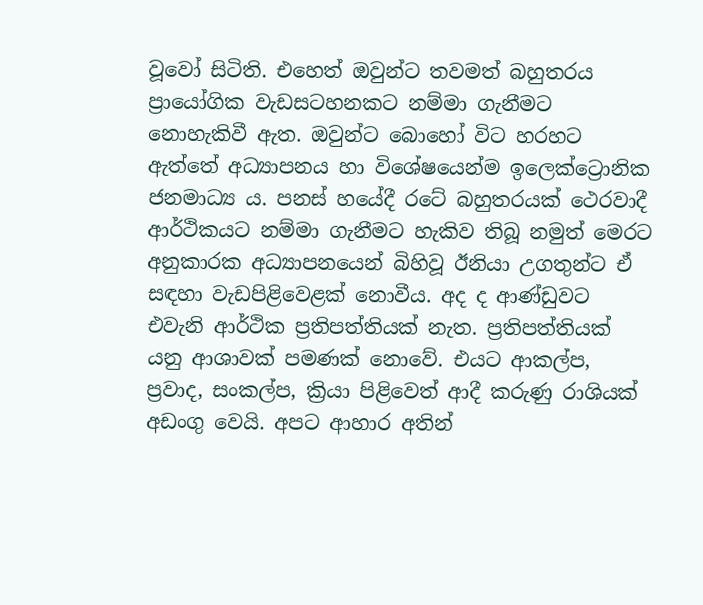වූවෝ සිටිති. එහෙත් ඔවුන්ට තවමත් බහුතරය ප්‍රායෝගික වැඩසටහනකට නම්මා ගැනීමට නොහැකිවී ඇත. ඔවුන්ට බොහෝ විට හරහට ඇත්තේ අධ්‍යාපනය හා විශේෂයෙන්ම ඉලෙක්‌ට්‍රොනික ජනමාධ්‍ය ය. පනස්‌ හයේදී රටේ බහුතරයක්‌ ථෙරවාදී ආර්ථිකයට නම්මා ගැනීමට හැකිව තිබූ නමුත් මෙරට අනුකාරක අධ්‍යාපනයෙන් බිහිවූ ඊනියා උගතුන්ට ඒ සඳහා වැඩපිළිවෙළක්‌ නොවීය. අද ද ආණ්‌ඩුවට එවැනි ආර්ථික ප්‍රතිපත්තියක්‌ නැත. ප්‍රතිපත්තියක්‌ යනු ආශාවක්‌ පමණක්‌ නොවේ. එයට ආකල්ප, ප්‍රවාද, සංකල්ප, ක්‍රියා පිළිවෙත් ආදී කරුණු රාශියක්‌ අඩංගු වෙයි. අපට ආහාර අතින්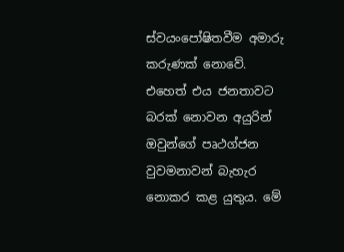ස්‌වයංපෝෂිතවීම අමාරු කරුණක්‌ නොවේ. එහෙත් එය ජනතාවට බරක්‌ නොවන අයුරින් ඔවුන්ගේ පෘථග්ජන වුවමනාවන් බැහැර නොකර කළ යුතුය. මේ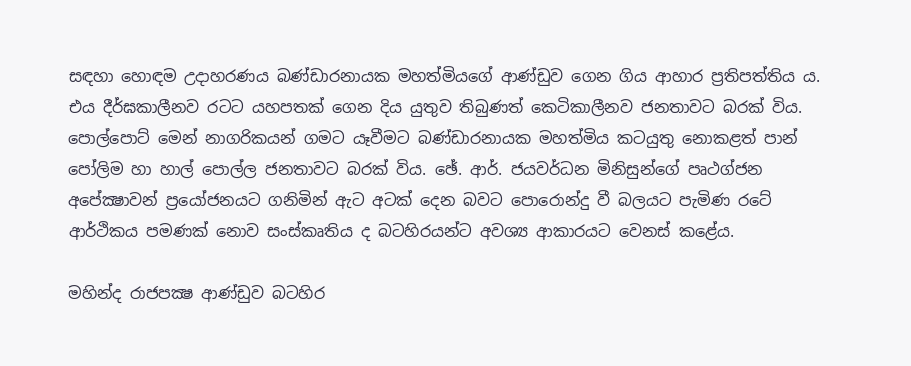සඳහා හොඳම උදාහරණය බණ්‌ඩාරනායක මහත්මියගේ ආණ්‌ඩුව ගෙන ගිය ආහාර ප්‍රතිපත්තිය ය. එය දීර්ඝකාලීනව රටට යහපතක්‌ ගෙන දිය යුතුව තිබුණත් කෙටිකාලීනව ජනතාවට බරක්‌ විය. පොල්පොට්‌ මෙන් නාගරිකයන් ගමට යෑවීමට බණ්‌ඩාරනායක මහත්මිය කටයුතු නොකළත් පාන් පෝලිම හා හාල් පොල්ල ජනතාවට බරක්‌ විය. ඡේ. ආර්. ජයවර්ධන මිනිසුන්ගේ පෘථග්ජන අපේක්‍ෂාවන් ප්‍රයෝජනයට ගනිමින් ඇට අටක්‌ දෙන බවට පොරොන්දු වී බලයට පැමිණ රටේ ආර්ථිකය පමණක්‌ නොව සංස්‌කෘතිය ද බටහිරයන්ට අවශ්‍ය ආකාරයට වෙනස්‌ කළේය.

මහින්ද රාජපක්‍ෂ ආණ්‌ඩුව බටහිර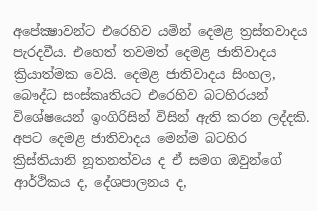අපේක්‍ෂාවන්ට එරෙහිව යමින් දෙමළ ත්‍රස්‌තවාදය පැරදවීය. එහෙත් තවමත් දෙමළ ජාතිවාදය ක්‍රියාත්මක වෙයි. දෙමළ ජාතිවාදය සිංහල, බෞද්ධ සංස්‌කෘතියට එරෙහිව බටහිරයන් විශේෂයෙන් ඉංගිරිසින් විසින් ඇති කරන ලද්දකි. අපට දෙමළ ජාතිවාදය මෙන්ම බටහිර ක්‍රිස්‌තියානි නූතනත්වය ද ඒ සමග ඔවුන්ගේ ආර්ථිකය ද, දේශපාලනය ද,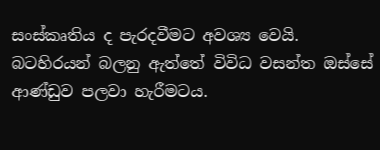සංස්‌කෘතිය ද පැරදවීමට අවශ්‍ය වෙයි. බටහිරයන් බලනු ඇත්තේ විවිධ වසන්ත ඔස්‌සේ ආණ්‌ඩුව පලවා හැරීමටය.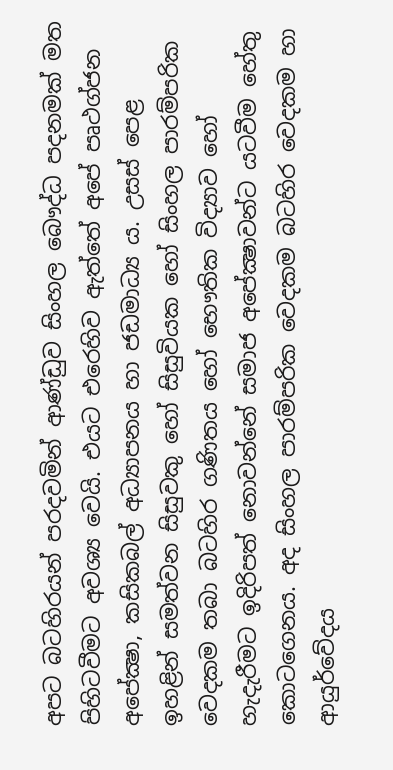අපට බටහිරයන් පරදවමින් ආණ්‌ඩුව සිංහල බෞද්ධ පදනමක්‌ මත පිහිටවීමට අවශ්‍ය වෙයි. එයට එරෙහිව ඇත්තේ අපේ පෘථග්ජන අපේක්‍ෂා, කසිකබල් අධ්‍යාපනය හා ජඩමාධ්‍ය ය. උසස්‌ පෙළ ඉහළින් සමත්වන සිසුවකු හෝ සිසුවියක හෝ සිංහල පාරම්පරික වෙදකම තබා බටහිර ගණිතය හෝ භෞතික විද්‍යාව හෝ හැදැරීමට ඉදිරිපත් නොවන්නේ සමාජ අපේක්‍ෂාවන්ට යටවීම හේතු කොටගෙනය. අද සිංහල පාරම්පරික වෙදකම බටහිර වෙදකම හා ආයුර්වේදය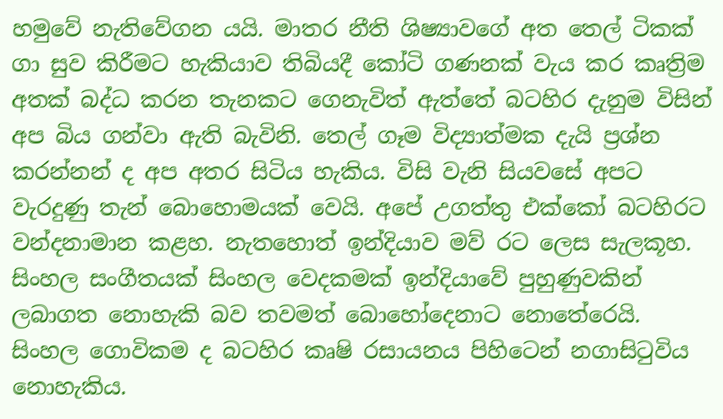හමුවේ නැතිවේගන යයි. මාතර නීති ශිෂ්‍යාවගේ අත තෙල් ටිකක්‌ ගා සුව කිරීමට හැකියාව තිබියදී කෝටි ගණනක්‌ වැය කර කෘත්‍රිම අතක්‌ බද්ධ කරන තැනකට ගෙනැවිත් ඇත්තේ බටහිර දැනුම විසින් අප බිය ගන්වා ඇති බැවිනි. තෙල් ගෑම විද්‍යාත්මක දැයි ප්‍රශ්න කරන්නන් ද අප අතර සිටිය හැකිය. විසි වැනි සියවසේ අපට වැරදුණු තැන් බොහොමයක්‌ වෙයි. අපේ උගත්තු එක්‌කෝ බටහිරට වන්දනාමාන කළහ. නැතහොත් ඉන්දියාව මව් රට ලෙස සැලකූහ. සිංහල සංගීතයක්‌ සිංහල වෙදකමක්‌ ඉන්දියාවේ පුහුණුවකින් ලබාගත නොහැකි බව තවමත් බොහෝදෙනාට නොතේරෙයි. සිංහල ගොවිකම ද බටහිර කෘෂි රසායනය පිහිටෙන් නගාසිටුවිය නොහැකිය.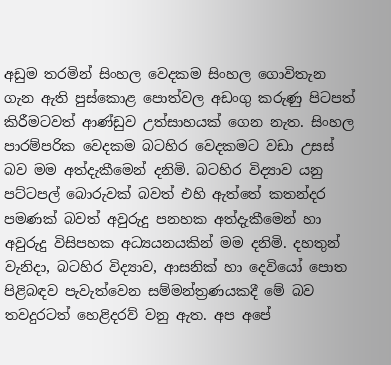අඩුම තරමින් සිංහල වෙදකම සිංහල ගොවිතැන ගැන ඇති පුස්‌කොළ පොත්වල අඩංගු කරුණු පිටපත් කිරීමටවත් ආණ්‌ඩුව උත්සාහයක්‌ ගෙන නැත. සිංහල පාරම්පරික වෙදකම බටහිර වෙදකමට වඩා උසස්‌ බව මම අත්දැකීමෙන් දනිමි. බටහිර විද්‍යාව යනු පට්‌ටපල් බොරුවක්‌ බවත් එහි ඇත්තේ කතන්දර පමණක්‌ බවත් අවුරුදු පනහක අත්දැකීමෙන් හා අවුරුදු විසිපහක අධ්‍යයනයකින් මම දනිමි. දහතුන් වැනිදා, බටහිර විද්‍යාව, ආසනික්‌ හා දෙවියෝ පොත පිළිබඳව පැවැත්වෙන සම්මන්ත්‍රණයකදී මේ බව තවදුරටත් හෙළිදරව් වනු ඇත. අප අපේ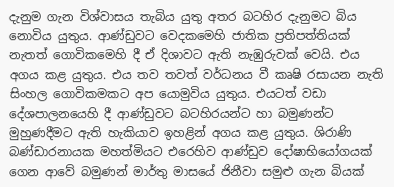දැනුම ගැන විශ්වාසය තැබිය යුතු අතර බටහිර දැනුමට බිය නොවිය යුතුය. ආණ්‌ඩුවට වෙදකමෙහි ජාතික ප්‍රතිපත්තියක්‌ නැතත් ගොවිකමෙහි දී ඒ දිශාවට ඇති නැඹුරුවක්‌ වෙයි. එය අගය කළ යුතුය. එය තව තවත් වර්ධනය වී කෘෂි රසායන නැති සිංහල ගොවිකමකට අප යොමුවිය යුතුය. එයටත් වඩා දේශපාලනයෙහි දී ආණ්‌ඩුවට බටහිරයන්ට හා බමුණන්ට මුහුණදීමට ඇති හැකියාව ඉහළින් අගය කළ යුතුය. ශිරාණි බණ්‌ඩාරනායක මහත්මියට එරෙහිව ආණ්‌ඩුව දෝෂාභියෝගයක්‌ ගෙන ආවේ බමුණන් මාර්තු මාසයේ ජිනීවා සමුළු ගැන බියක්‌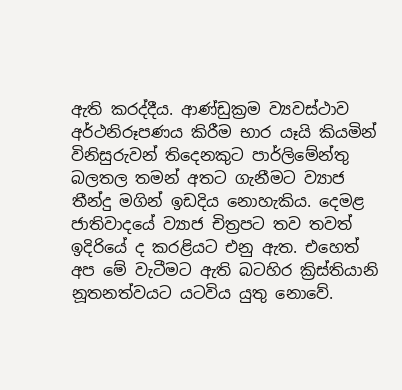ඇති කරද්දීය. ආණ්‌ඩුක්‍රම ව්‍යවස්‌ථාව අර්ථනිරූපණය කිරීම භාර යෑයි කියමින් විනිසුරුවන් තිදෙනකුට පාර්ලිමේන්තු බලතල තමන් අතට ගැනීමට ව්‍යාජ තීන්දු මගින් ඉඩදිය නොහැකිය. දෙමළ ජාතිවාදයේ ව්‍යාජ චිත්‍රපට තව තවත් ඉදිරියේ ද කරළියට එනු ඇත. එහෙත් අප මේ වැටීමට ඇති බටහිර ක්‍රිස්‌තියානි නූතනත්වයට යටවිය යුතු නොවේ.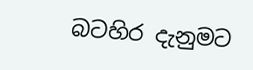බටහිර දැනුමට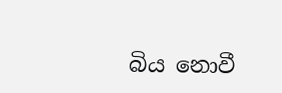බිය නොවී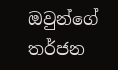ඔවුන්ගේ තර්ජන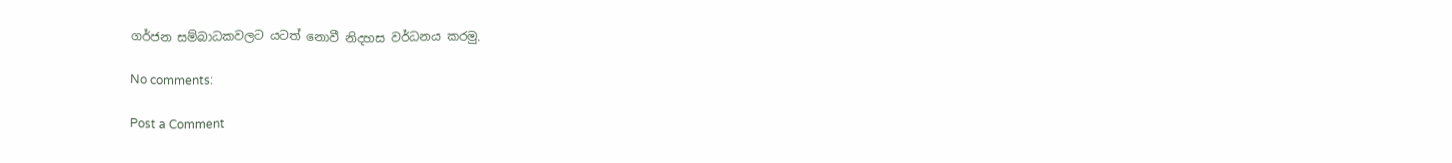ගර්ජන සම්බාධකවලට යටත් නොවී නිදහස වර්ධනය කරමු.

No comments:

Post a Comment